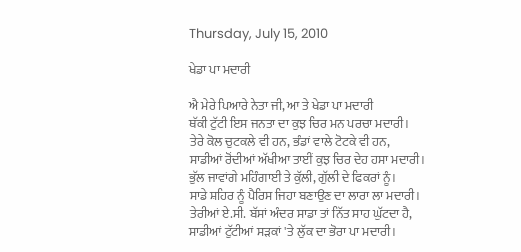Thursday, July 15, 2010

ਖੇਡਾ ਪਾ ਮਦਾਰੀ

ਐ ਮੇਰੇ ਪਿਆਰੇ ਨੇਤਾ ਜੀ, ਆ ਤੇ ਖੇਡਾ ਪਾ ਮਦਾਰੀ
ਥੱਕੀ ਟੁੱਟੀ ਇਸ ਜਨਤਾ ਦਾ ਕੁਝ ਚਿਰ ਮਨ ਪਰਚਾ ਮਦਾਰੀ।
ਤੇਰੇ ਕੋਲ ਚੁਟਕਲੇ ਵੀ ਹਨ, ਭੰਡਾਂ ਵਾਲੇ ਟੋਟਕੇ ਵੀ ਹਨ,
ਸਾਡੀਆਂ ਰੋਂਦੀਆਂ ਅੱਖੀਆ ਤਾਈਂ ਕੁਝ ਚਿਰ ਦੇਹ ਹਸਾ ਮਦਾਰੀ।
ਭੁੱਲ ਜਾਵਾਂਗੇ ਮਹਿੰਗਾਈ ਤੇ ਕੁੱਲੀ, ਗੁੱਲੀ ਦੇ ਫਿਕਰਾਂ ਨੂੰ।
ਸਾਡੇ ਸ਼ਹਿਰ ਨੂੰ ਪੈਰਿਸ ਜਿਹਾ ਬਣਾਉਣ ਦਾ ਲਾਰਾ ਲਾ ਮਦਾਰੀ।
ਤੇਰੀਆਂ ਏ.ਸੀ. ਬੱਸਾਂ ਅੰਦਰ ਸਾਡਾ ਤਾਂ ਨਿੱਤ ਸਾਹ ਘੁੱਟਦਾ ਹੈ,
ਸਾਡੀਆਂ ਟੁੱਟੀਆਂ ਸੜਕਾਂ 'ਤੇ ਲੁੱਕ ਦਾ ਭੋਰਾ ਪਾ ਮਦਾਰੀ।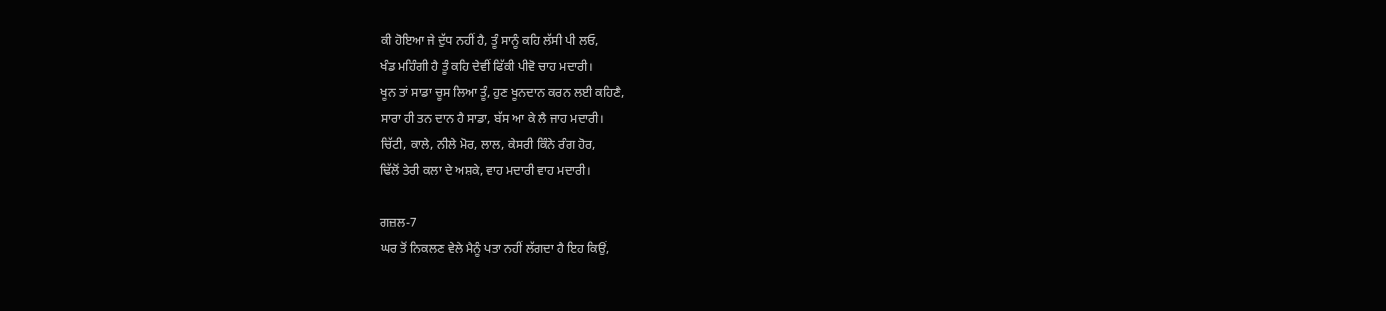ਕੀ ਹੋਇਆ ਜੇ ਦੁੱਧ ਨਹੀਂ ਹੈ, ਤੂੰ ਸਾਨੂੰ ਕਹਿ ਲੱਸੀ ਪੀ ਲਓ,
ਖੰਡ ਮਹਿੰਗੀ ਹੈ ਤੂੰ ਕਹਿ ਦੇਵੀਂ ਫਿੱਕੀ ਪੀਵੋ ਚਾਹ ਮਦਾਰੀ।
ਖੂਨ ਤਾਂ ਸਾਡਾ ਚੂਸ ਲਿਆ ਤੂੰ, ਹੁਣ ਖੂਨਦਾਨ ਕਰਨ ਲਈ ਕਹਿਣੈ,
ਸਾਰਾ ਹੀ ਤਨ ਦਾਨ ਹੈ ਸਾਡਾ, ਬੱਸ ਆ ਕੇ ਲੈ ਜਾਹ ਮਦਾਰੀ।
ਚਿੱਟੀ, ਕਾਲੇ, ਨੀਲੇ ਮੋਰ, ਲਾਲ, ਕੇਸਰੀ ਕਿੰਨੇ ਰੰਗ ਹੋਰ,
ਢਿੱਲੋਂ ਤੇਰੀ ਕਲਾ ਦੇ ਅਸ਼ਕੇ, ਵਾਹ ਮਦਾਰੀ ਵਾਹ ਮਦਾਰੀ।

ਗਜ਼ਲ-7
ਘਰ ਤੋਂ ਨਿਕਲਣ ਵੇਲੇ ਮੈਨੂੰ ਪਤਾ ਨਹੀਂ ਲੱਗਦਾ ਹੈ ਇਹ ਕਿਉਂ,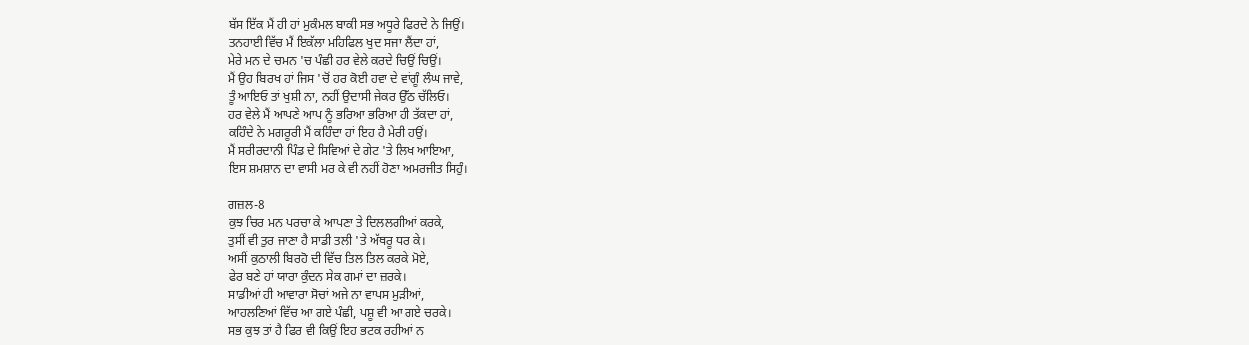ਬੱਸ ਇੱਕ ਮੈਂ ਹੀ ਹਾਂ ਮੁਕੰਮਲ ਬਾਕੀ ਸਭ ਅਧੂਰੇ ਫਿਰਦੇ ਨੇ ਜਿਉਂ।
ਤਨਹਾਈ ਵਿੱਚ ਮੈਂ ਇਕੱਲਾ ਮਹਿਫਿਲ ਖੁਦ ਸਜਾ ਲੈਂਦਾ ਹਾਂ,
ਮੇਰੇ ਮਨ ਦੇ ਚਮਨ 'ਚ ਪੰਛੀ ਹਰ ਵੇਲੇ ਕਰਦੇ ਚਿਉਂ ਚਿਉਂ।
ਮੈਂ ਉਹ ਬਿਰਖ ਹਾਂ ਜਿਸ 'ਚੋਂ ਹਰ ਕੋਈ ਹਵਾ ਦੇ ਵਾਂਗੂੰ ਲੰਘ ਜਾਵੇ,
ਤੂੰ ਆਇਓ ਤਾਂ ਖੁਸ਼ੀ ਨਾ, ਨਹੀਂ ਉਦਾਸੀ ਜੇਕਰ ਉੱਠ ਚੱਲਿਓ।
ਹਰ ਵੇਲੇ ਮੈਂ ਆਪਣੇ ਆਪ ਨੂੰ ਭਰਿਆ ਭਰਿਆ ਹੀ ਤੱਕਦਾ ਹਾਂ,
ਕਹਿੰਦੇ ਨੇ ਮਗਰੂਰੀ ਮੈਂ ਕਹਿੰਦਾ ਹਾਂ ਇਹ ਹੈ ਮੇਰੀ ਹਉਂ।
ਮੈਂ ਸਰੀਰਦਾਨੀ ਪਿੰਡ ਦੇ ਸਿਵਿਆਂ ਦੇ ਗੇਟ 'ਤੇ ਲਿਖ ਆਇਆ,
ਇਸ ਸ਼ਮਸ਼ਾਨ ਦਾ ਵਾਸੀ ਮਰ ਕੇ ਵੀ ਨਹੀਂ ਹੋਣਾ ਅਮਰਜੀਤ ਸਿਹੁੰ।

ਗਜ਼ਲ-8
ਕੁਝ ਚਿਰ ਮਨ ਪਰਚਾ ਕੇ ਆਪਣਾ ਤੇ ਦਿਲਲਗੀਆਂ ਕਰਕੇ,
ਤੁਸੀਂ ਵੀ ਤੁਰ ਜਾਣਾ ਹੈ ਸਾਡੀ ਤਲੀ 'ਤੇ ਅੱਥਰੂ ਧਰ ਕੇ।
ਅਸੀਂ ਕੁਠਾਲੀ ਬਿਰਹੋ ਦੀ ਵਿੱਚ ਤਿਲ ਤਿਲ ਕਰਕੇ ਮੋਏ,
ਫੇਰ ਬਣੇ ਹਾਂ ਯਾਰਾ ਕੁੰਦਨ ਸੇਕ ਗਮਾਂ ਦਾ ਜ਼ਰਕੇ।
ਸਾਡੀਆਂ ਹੀ ਆਵਾਰਾ ਸੋਚਾਂ ਅਜੇ ਨਾ ਵਾਪਸ ਮੁੜੀਆਂ,
ਆਹਲਣਿਆਂ ਵਿੱਚ ਆ ਗਏ ਪੰਛੀ, ਪਸ਼ੂ ਵੀ ਆ ਗਏ ਚਰਕੇ।
ਸਭ ਕੁਝ ਤਾਂ ਹੈ ਫਿਰ ਵੀ ਕਿਉਂ ਇਹ ਭਟਕ ਰਹੀਆਂ ਨ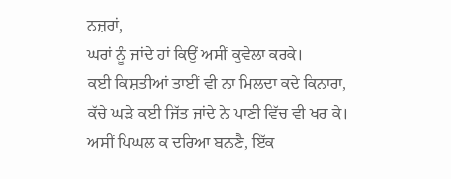ਨਜ਼ਰਾਂ,
ਘਰਾਂ ਨੂੰ ਜਾਂਦੇ ਹਾਂ ਕਿਉਂ ਅਸੀਂ ਕੁਵੇਲਾ ਕਰਕੇ।
ਕਈ ਕਿਸ਼ਤੀਆਂ ਤਾਈਂ ਵੀ ਨਾ ਮਿਲਦਾ ਕਦੇ ਕਿਨਾਰਾ,
ਕੱਚੇ ਘੜੇ ਕਈ ਜਿੱਤ ਜਾਂਦੇ ਨੇ ਪਾਣੀ ਵਿੱਚ ਵੀ ਖਰ ਕੇ।
ਅਸੀਂ ਪਿਘਲ ਕ ਦਰਿਆ ਬਨਣੈ, ਇੱਕ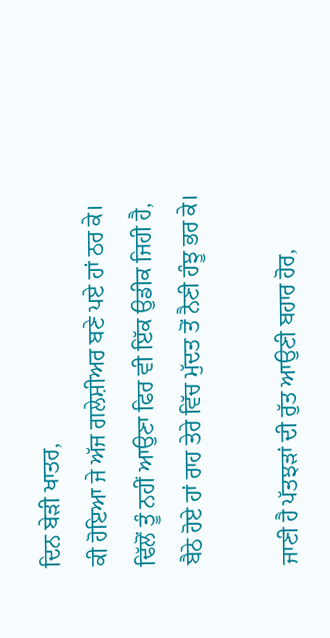ਦਿਨ ਬੇੜੀ ਖਾਤਰ,
ਕੀ ਹੋਇਆ ਜੇ ਅੱਜ ਗਲੇਸ਼ੀਅਰ ਬਣੇ ਪਏ ਹਾਂ ਠਰ ਕੇ।
ਢਿੱਲੋਂ ਤੂੰ ਨਹੀਂ ਆਉਣਾ ਫਿਰ ਵੀ ਇੱਕ ਉਡੀਕ ਜਿਹੀ ਹੈ,
ਬੈਠੇ ਹੋਏ ਹਾਂ ਰਾਹ ਤੇਰੇ ਵਿੱਚ ਮੁੱਦਤ ਤੋਂ ਨੈਣੀ ਹੰਝੂ ਭਰ ਕੇ।

ਜਾਣੀ ਹੈ ਪੱਤਝੜਾਂ ਦੀ ਰੁੱਤ ਆਉਣੀ ਬਹਾਰ ਹੋਰ,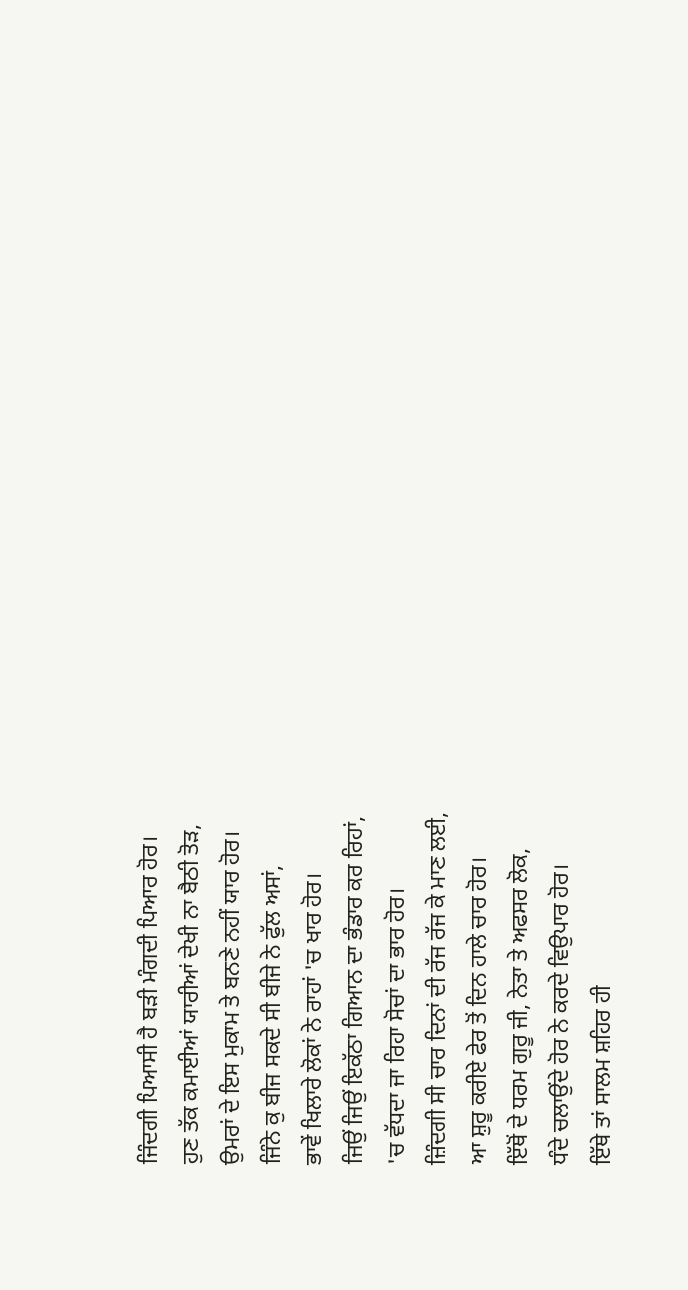ਜਿੰਦਗੀ ਪਿਆਸੀ ਹੈ ਬੜੀ ਮੰਗਦੀ ਪਿਆਰ ਹੋਰ।
ਹੁਣ ਤੱਕ ਕਮਾਈਆਂ ਯਾਰੀਆਂ ਦੇਖੀ ਨਾ ਬੈਠੀ ਤੋੜ,
ਉਮਰਾਂ ਦੇ ਇਸ ਮੁਕਾਮ ਤੇ ਬਨਣੇ ਨਹੀਂ ਯਾਰ ਹੋਰ।
ਜਿੰਨੇ ਕੁ ਬੀਜ ਸਕਦੇ ਸੀ ਬੀਜੇ ਨੇ ਫੁੱਲ ਅਸਾਂ,
ਭਾਵੇਂ ਖਿਲਾਰੇ ਲੋਕਾਂ ਨੇ ਰਾਹਾਂ 'ਚ ਖਾਰ ਹੋਰ।
ਜਿਉਂ ਜਿਉਂ ਇਕੱਠਾ ਗਿਆਨ ਦਾ ਭੰਡਾਰ ਕਰ ਰਿਹਾਂ,
'ਚ ਵੱਧਦਾ ਜਾ ਰਿਹਾ ਸੋਚਾਂ ਦਾ ਭਾਰ ਹੋਰ।
ਜ਼ਿੰਦਗੀ ਸੀ ਚਾਰ ਦਿਨਾਂ ਦੀ ਰੱਜ ਰੱਜ ਕੇ ਮਾਣ ਲਈ,
ਆ ਸ਼ੁਰੂ ਕਰੀਏ ਫੇਰ ਤੋਂ ਦਿਨ ਹਾਲੇ ਚਾਰ ਹੋਰ।
ਇੱਥੋਂ ਦੇ ਧਰਮ ਗੁਰੂ ਜੀ, ਨੇਤਾ ਤੇ ਅਫਸਰ ਲੋਕ,
ਧੰਦੇ ਚਲਾਉਂਦੇ ਹੋਰ ਨੇ ਕਰਦੇ ਵਿਉਪਾਰ ਹੋਰ।
ਇੱਥੇ ਤਾਂ ਸਾਲਮ ਸ਼ਹਿਰ ਹੀ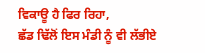ਵਿਕਾਊ ਹੈ ਫਿਰ ਰਿਹਾ,
ਛੱਡ ਢਿੱਲੋਂ ਇਸ ਮੰਡੀ ਨੂੰ ਵੀ ਲੱਭੀਏ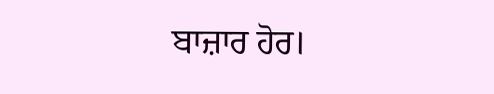ਬਾਜ਼ਾਰ ਹੋਰ।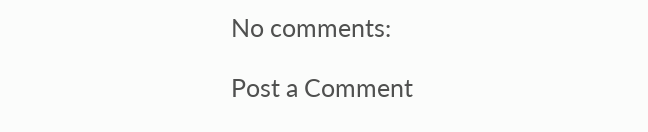No comments:

Post a Comment